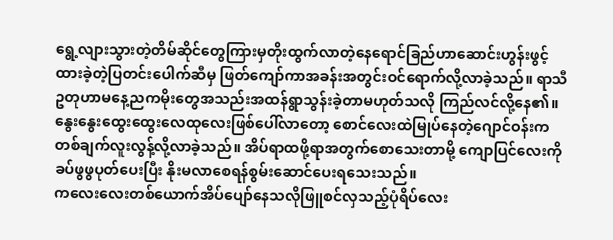ရွေ့လျားသွားတဲ့တိမ်ဆိုင်တွေကြားမှတိုးထွက်လာတဲ့နေရောင်ခြည်ဟာဆောင်းဟွန်းဖွင့်ထားခဲ့တဲ့ပြတင်းပေါက်ဆီမှ ဖြတ်ကျော်ကာအခန်းအတွင်းဝင်ရောက်လို့လာခဲ့သည်။ ရာသီဥတုဟာမနေ့ညကမိုးတွေအသည်းအထန်ရွာသွန်းခဲ့တာမဟုတ်သလို ကြည်လင်လို့နေ၏။
နွေးနွေးထွေးထွေးလေထုလေးဖြစ်ပေါ်လာတော့ စောင်လေးထဲမြုပ်နေတဲ့ဂျောင်ဝန်းကတစ်ချက်လူးလွန့်လို့လာခဲ့သည်။ အိပ်ရာထဖို့ရာအတွက်စောသေးတာမို့ ကျောပြင်လေးကိုခပ်ဖွဖွပုတ်ပေးပြီး နိုးမလာစေရန်စွမ်းဆောင်ပေးရသေးသည်။
ကလေးလေးတစ်ယောက်အိပ်ပျော်နေသလိုဖြူစင်လှသည့်ပုံရိပ်လေး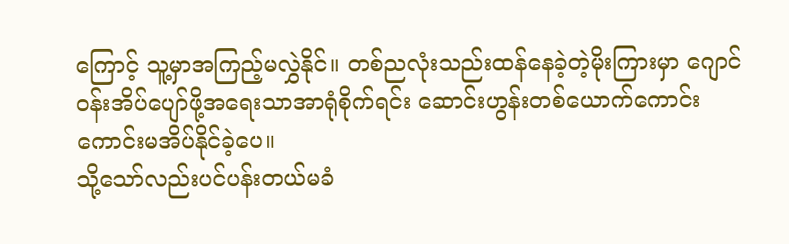ကြောင့် သူ့မှာအကြည့်မလွှဲနိုင်။ တစ်ညလုံးသည်းထန်နေခဲ့တဲ့မိုးကြားမှာ ဂျောင်ဝန်းအိပ်ပျော်ဖို့အရေးသာအာရုံစိုက်ရင်း ဆောင်းဟွန်းတစ်ယောက်ကောင်းကောင်းမအိပ်နိုင်ခဲ့ပေ။
သို့သော်လည်းပင်ပန်းတယ်မခံ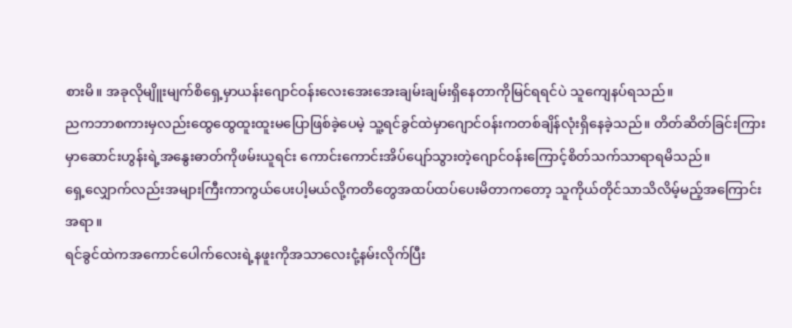စားမိ။ အခုလိုမျိူးမျက်စိရှေ့မှာယန်းဂျောင်ဝန်းလေးအေးအေးချမ်းချမ်းရှိနေတာကိုမြင်ရရင်ပဲ သူကျေနပ်ရသည်။
ညကဘာစကားမှလည်းထွေထွေထူးထူးမပြောဖြစ်ခဲ့ပေမဲ့ သူ့ရင်ခွင်ထဲမှာဂျောင်ဝန်းကတစ်ချိန်လုံးရှိနေခဲ့သည်။ တိတ်ဆိတ်ခြင်းကြားမှာဆောင်းဟွန်းရဲ့အနွေးဓာတ်ကိုဖမ်းယူရင်း ကောင်းကောင်းအိပ်ပျော်သွားတဲ့ဂျောင်ဝန်းကြောင့်စိတ်သက်သာရာရမိသည်။
ရှေ့လျှောက်လည်းအများကြီးကာကွယ်ပေးပါ့မယ်လို့ကတိတွေအထပ်ထပ်ပေးမိတာကတော့ သူကိုယ်တိုင်သာသိလိမ့်မည့်အကြောင်းအရာ။
ရင်ခွင်ထဲကအကောင်ပေါက်လေးရဲ့နဖူးကိုအသာလေးငုံ့နမ်းလိုက်ပြီး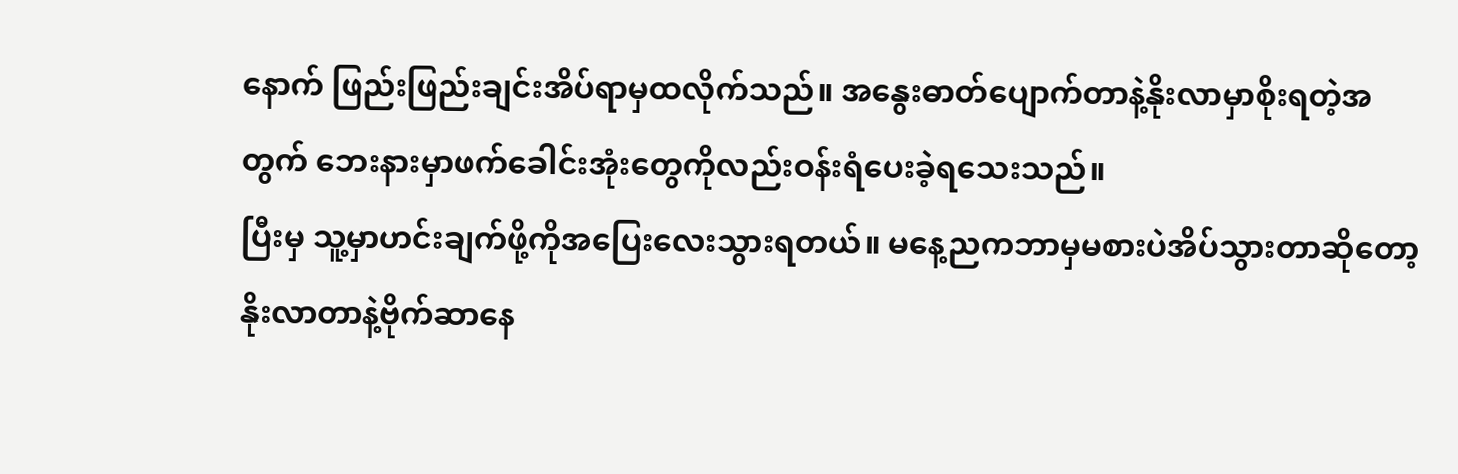နောက် ဖြည်းဖြည်းချင်းအိပ်ရာမှထလိုက်သည်။ အနွေးဓာတ်ပျောက်တာနဲ့နိုးလာမှာစိုးရတဲ့အတွက် ဘေးနားမှာဖက်ခေါင်းအုံးတွေကိုလည်းဝန်းရံပေးခဲ့ရသေးသည်။
ပြီးမှ သူ့မှာဟင်းချက်ဖို့ကိုအပြေးလေးသွားရတယ်။ မနေ့ညကဘာမှမစားပဲအိပ်သွားတာဆိုတော့ နိုးလာတာနဲ့ဗိုက်ဆာနေ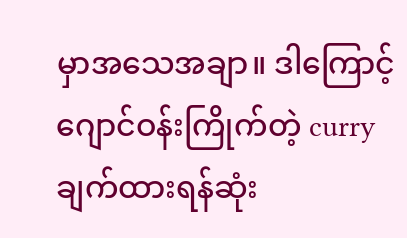မှာအသေအချာ။ ဒါကြောင့် ဂျောင်ဝန်းကြိုက်တဲ့ curry ချက်ထားရန်ဆုံး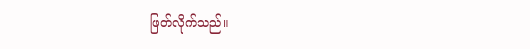ဖြတ်လိုက်သည်။